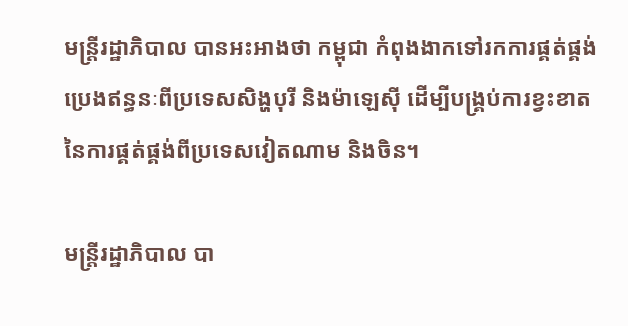មន្ត្រីរដ្ឋាភិបាល បានអះអាងថា កម្ពុជា កំពុងងាកទៅរកការផ្គត់ផ្គង់ប្រេងឥន្ធនៈពីប្រទេសសិង្ហបុរី និងម៉ាឡេស៊ី ដើម្បីបង្គ្រប់ការខ្វះខាតនៃការផ្គត់ផ្គង់ពីប្រទេសវៀតណាម និងចិន។

មន្ត្រីរដ្ឋាភិបាល បា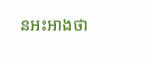នអះអាងថា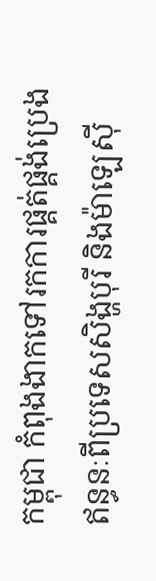កម្ពុជា កំពុងងាកទៅរកការផ្គត់ផ្គង់ប្រេងឥន្ធនៈពីប្រទេសសិង្ហបុរី និងម៉ាឡេស៊ី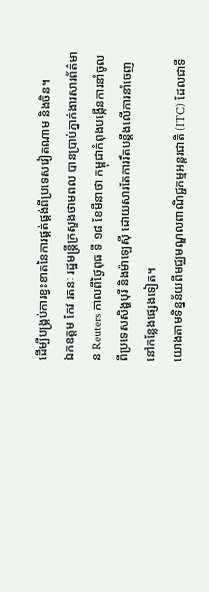ដើម្បីបង្គ្រប់ការខ្វះខាតនៃការផ្គត់ផ្គង់ពីប្រទេសវៀតណាម និងចិន។
ឯកឧត្តម កែវ រតនៈ រដ្ឋមន្ត្រីក្រសួងថាមពល បានប្រាប់ភ្នាក់ងារសារព័ត៌មាន Reuters កាលពីថ្ងៃពុធ ទី ១៨ ខែមីនាថា កម្ពុជាកំពុងបង្កើនការនាំចូលពីប្រទេសសិង្ហបុរី និងម៉ាឡេស៊ី ដោយសារតែការរឹតបន្តឹងលើការនាំចេញនៅកន្លែងផ្សេងទៀត។
យោងតាមទិន្នន័យពីមជ្ឈមណ្ឌលពាណិជ្ជកម្មអន្តរជាតិ (ITC) ដែលជាទី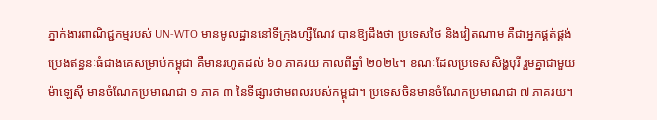ភ្នាក់ងារពាណិជ្ជកម្មរបស់ UN-WTO មានមូលដ្ឋាននៅទីក្រុងហ្សឺណែវ បានឱ្យដឹងថា ប្រទេសថៃ និងវៀតណាម គឺជាអ្នកផ្គត់ផ្គង់ប្រេងឥន្ធនៈធំជាងគេសម្រាប់កម្ពុជា គឺមានរហូតដល់ ៦០ ភាគរយ កាលពីឆ្នាំ ២០២៤។ ខណៈដែលប្រទេសសិង្ហបុរី រួមគ្នាជាមួយម៉ាឡេស៊ី មានចំណែកប្រមាណជា ១ ភាគ ៣ នៃទីផ្សារថាមពលរបស់កម្ពុជា។ ប្រទេសចិនមានចំណែកប្រមាណជា ៧ ភាគរយ។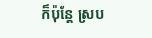ក៏ប៉ុន្តែ ស្រប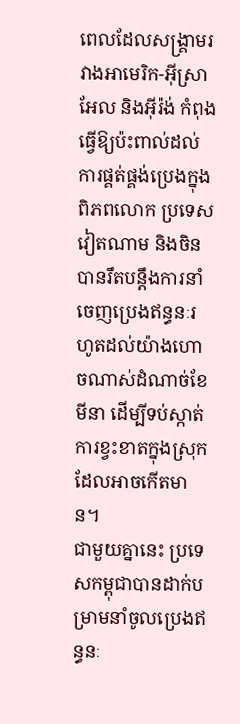ពេលដែលសង្រ្គាមរវាងអាមេរិក-អ៊ីស្រាអែល និងអ៊ីរ៉ង់ កំពុងធ្វើឱ្យប៉ះពាល់ដល់ការផ្គត់ផ្គង់ប្រេងក្នុងពិភពលោក ប្រទេសវៀតណាម និងចិន បានរឹតបន្តឹងការនាំចេញប្រេងឥន្ធនៈរហូតដល់យ៉ាងហោចណាស់ដំណាច់ខែមីនា ដើម្បីទប់ស្កាត់ការខ្វះខាតក្នុងស្រុកដែលអាចកើតមាន។
ជាមួយគ្នានេះ ប្រទេសកម្ពុជាបានដាក់បម្រាមនាំចូលប្រេងឥន្ធនៈ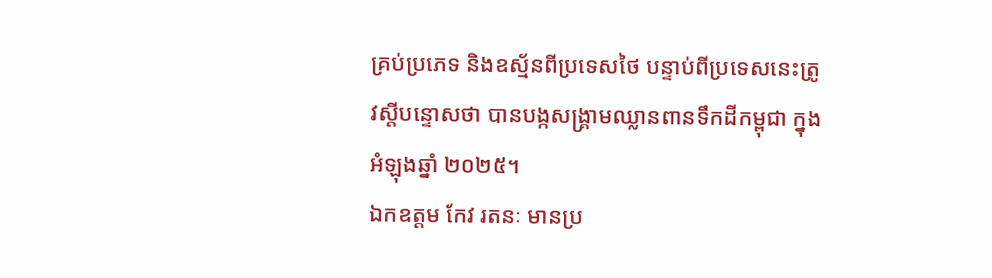គ្រប់ប្រភេទ និងឧស្ម័នពីប្រទេសថៃ បន្ទាប់ពីប្រទេសនេះត្រូវស្តីបន្ទោសថា បានបង្កសង្គ្រាមឈ្លានពានទឹកដីកម្ពុជា ក្នុងអំឡុងឆ្នាំ ២០២៥។
ឯកឧត្តម កែវ រតនៈ មានប្រ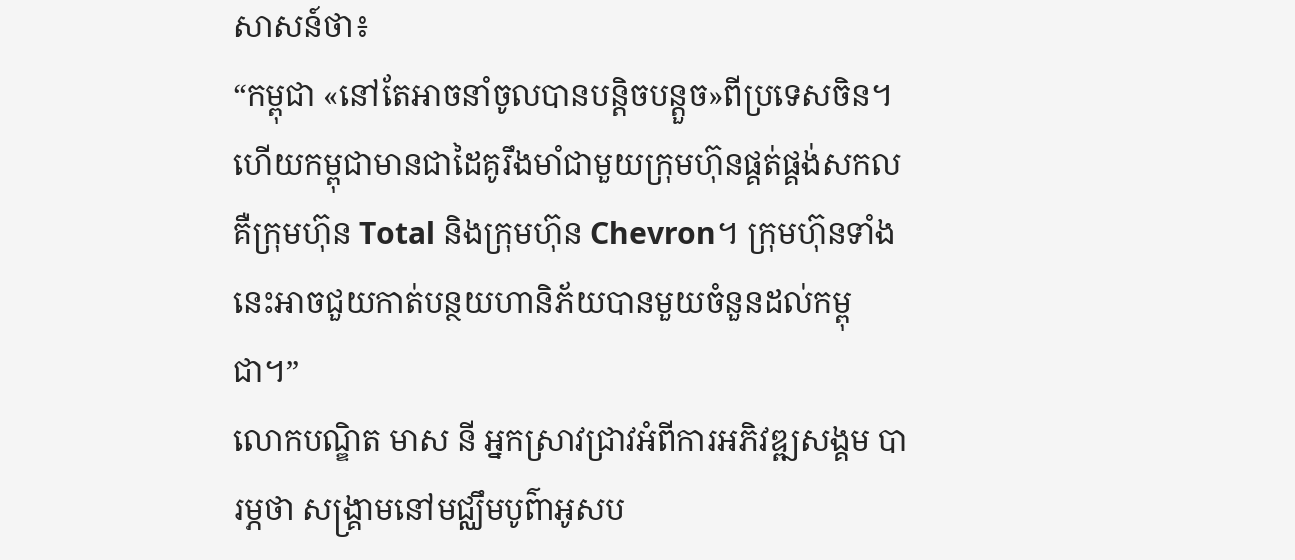សាសន៍ថា៖
“កម្ពុជា «នៅតែអាចនាំចូលបានបន្តិចបន្តួច»ពីប្រទេសចិន។ ហើយកម្ពុជាមានជាដៃគូរឹងមាំជាមួយក្រុមហ៊ុនផ្គត់ផ្គង់សកលគឺក្រុមហ៊ុន Total និងក្រុមហ៊ុន Chevron។ ក្រុមហ៊ុនទាំងនេះអាចជួយកាត់បន្ថយហានិភ័យបានមួយចំនួនដល់កម្ពុជា។”
លោកបណ្ឌិត មាស នី អ្នកស្រាវជ្រាវអំពីការអភិវឌ្ឍសង្គម បារម្ភថា សង្គ្រាមនៅមជ្ឈឹមបូព៌ាអូសប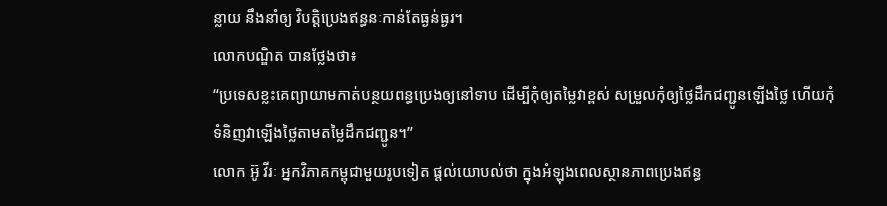ន្លាយ នឹងនាំឲ្យ វិបត្តិប្រេងឥន្ធនៈកាន់តែធ្ងន់ធ្ងរ។
លោកបណ្ឌិត បានថ្លែងថា៖
“ប្រទេសខ្លះគេព្យាយាមកាត់បន្ថយពន្ធប្រេងឲ្យនៅទាប ដើម្បីកុំឲ្យតម្លៃវាខ្ពស់ សម្រួលកុំឲ្យថ្លៃដឹកជញ្ជូនឡើងថ្លៃ ហើយកុំទំនិញវាឡើងថ្លៃតាមតម្លៃដឹកជញ្ជូន។”
លោក អ៊ូ វីរៈ អ្នកវិភាគកម្ពុជាមួយរូបទៀត ផ្តល់យោបល់ថា ក្នុងអំឡុងពេលស្ថានភាពប្រេងឥន្ធ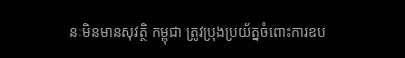នៈមិនមានសុវត្ថិ កម្ពុជា ត្រូវប្រុងប្រយ័ត្នចំពោះការឧប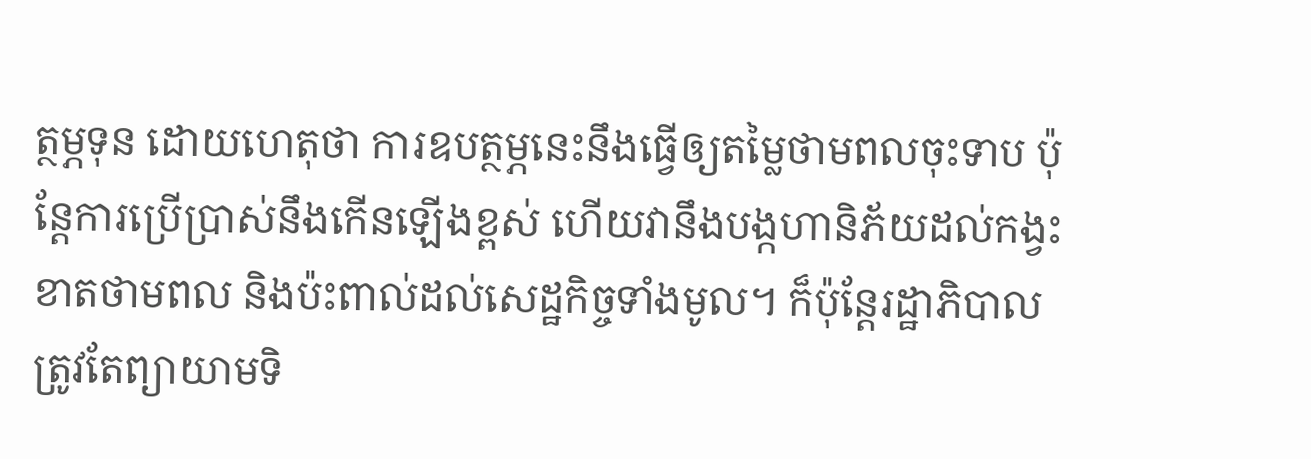ត្ថម្ភទុន ដោយហេតុថា ការឧបត្ថម្ភនេះនឹងធ្វើឲ្យតម្លៃថាមពលចុះទាប ប៉ុន្តែការប្រើប្រាស់នឹងកើនឡើងខ្ពស់ ហើយវានឹងបង្កហានិភ័យដល់កង្វះខាតថាមពល និងប៉ះពាល់ដល់សេដ្ឋកិច្ចទាំងមូល។ ក៏ប៉ុន្តែរដ្ឋាភិបាល ត្រូវតែព្យាយាមទិ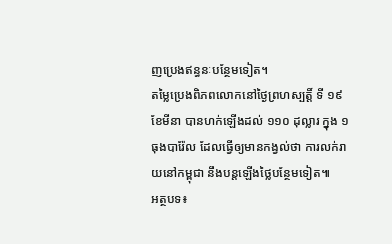ញប្រេងឥន្ធនៈបន្ថែមទៀត។
តម្លៃប្រេងពិភពលោកនៅថ្ងៃព្រហស្បត្តិ៍ ទី ១៩ ខែមីនា បានហក់ឡើងដល់ ១១០ ដុល្លារ ក្នុង ១ ធុងបារ៉ែល ដែលធ្វើឲ្យមានកង្វល់ថា ការលក់រាយនៅកម្ពុជា នឹងបន្តឡើងថ្លៃបន្ថែមទៀត៕
អត្ថបទ៖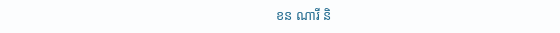ខន ណារី និ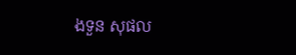ងទួន សុផល